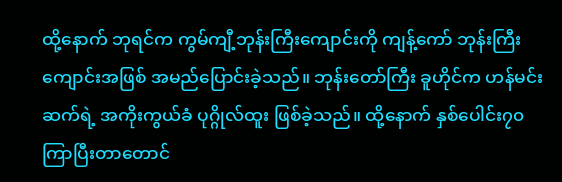ထို့နောက် ဘုရင်က ကွမ်ကျီ့ဘုန်းကြီးကျောင်းကို ကျန့်ကော် ဘုန်းကြီးကျောင်းအဖြစ် အမည်ပြောင်းခဲ့သည်။ ဘုန်းတော်ကြီး ခူဟိုင်က ဟန်မင်းဆက်ရဲ့ အကိုးကွယ်ခံ ပုဂ္ဂိုလ်ထူး ဖြစ်ခဲ့သည်။ ထို့နောက် နှစ်ပေါင်း၇၀ကြာပြီးတာတောင်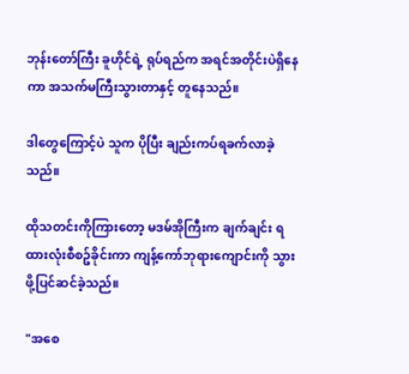ဘုန်းတော်ကြီး ခူဟိုင်ရဲ့ ရုပ်ရည်က အရင်အတိုင်းပဲရှိနေကာ အသက်မကြီးသွားတာနှင့် တူနေသည်။

ဒါတွေကြောင့်ပဲ သူက ပိုပြီး ချည်းကပ်ရခက်လာခဲ့သည်။

ထိုသတင်းကိုကြားတော့ မဒမ်အိုကြီးက ချက်ချင်း ရထားလုံးစီစဥ်ခိုင်းကာ ကျန့်ကော်ဘုရားကျောင်းကို သွားဖို့ပြင်ဆင်ခဲ့သည်။

"အစေ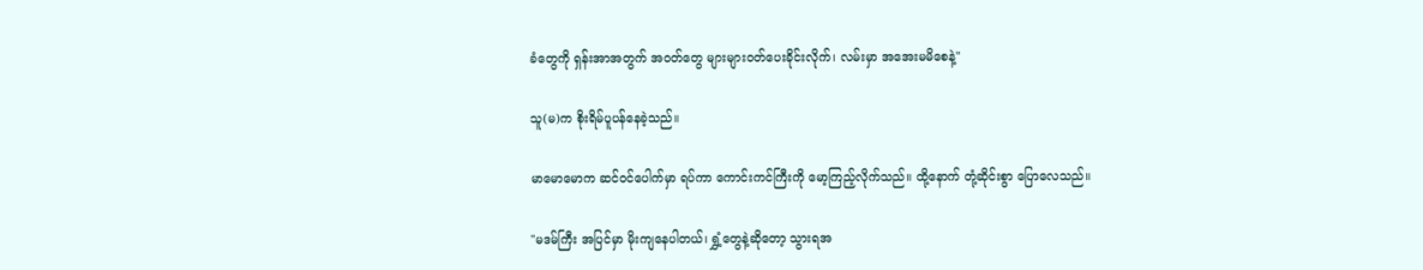ခံတွေကို ရှန်းအာအတွက် အဝတ်တွေ များများဝတ်ပေးခိုင်းလိုက်၊ လမ်းမှာ အအေးမမိစေနဲ့"

သူ(မ)က စိုးရိမ်ပူပန်နေခဲ့သည်။

မာမောမောက ဆင်ဝင်ပေါက်မှာ ရပ်ကာ ကောင်းကင်ကြီးကို မော့ကြည့်လိုက်သည်။ ထို့နောက် တုံ့ဆိုင်းစွာ ပြောလေသည်။

"မဒမ်ကြီး အပြင်မှာ မိုးကျနေပါတယ်၊ ရွှံ့တွေနဲ့ဆိုတော့ သွားရအ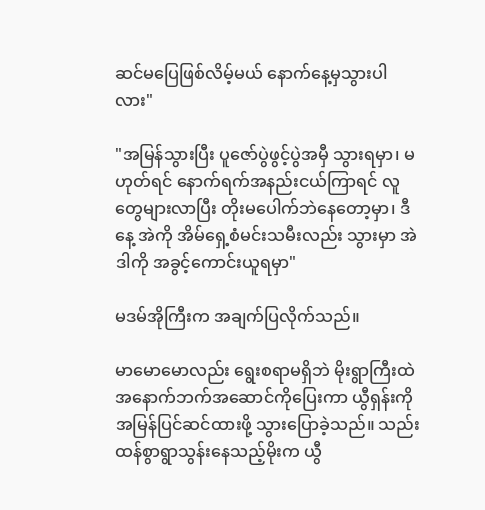ဆင်မပြေဖြစ်လိမ့်မယ် နောက်နေ့မှသွားပါလား"

"အမြန်သွားပြီး ပူဇော်ပွဲဖွင့်ပွဲအမှီ သွားရမှာ၊ မဟုတ်ရင် နောက်ရက်အနည်းငယ်ကြာရင် လူတွေများလာပြီး တိုးမပေါက်ဘဲနေတော့မှာ၊ ဒီနေ့ အဲကို အိမ်ရှေ့စံမင်းသမီးလည်း သွားမှာ အဲဒါကို အခွင့်ကောင်းယူရမှာ"

မဒမ်အိုကြီးက အချက်ပြလိုက်သည်။

မာမောမောလည်း ရွေးစရာမရှိဘဲ မိုးရွာကြီးထဲ အနောက်ဘက်အဆောင်ကိုပြေးကာ ယွီရှန်းကို အမြန်ပြင်ဆင်ထားဖို့ သွားပြောခဲ့သည်။ သည်းထန်စွာရွာသွန်းနေသည့်မိုးက ယွီ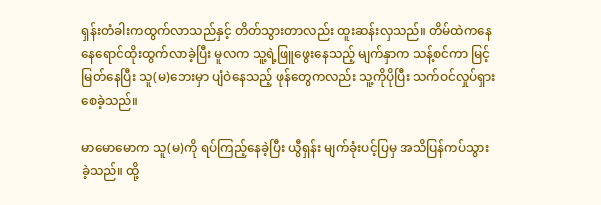ရှန်းတံခါးကထွက်လာသည်နှင့် တိတ်သွားတာလည်း ထူးဆန်းလှသည်။ တိမ်ထဲကနေ နေရောင်ထိုးထွက်လာခဲ့ပြီး မူလက သူ့ရဲ့ဖြူဖွေးနေသည့် မျက်နှာက သန့်စင်ကာ မြင့်မြတ်နေပြီး သူ(မ)ဘေးမှာ ပျံဝဲနေသည့် ဖုန်တွေကလည်း သူ့ကိုပိုပြီး သက်ဝင်လှုပ်ရှားစေခဲ့သည်။

မာမောမောက သူ(မ)ကို ရပ်ကြည့်နေခဲ့ပြီး ယွီရှန်း မျက်ခုံးပင့်ပြမှ အသိပြန်ကပ်သွားခဲ့သည်။ ထို့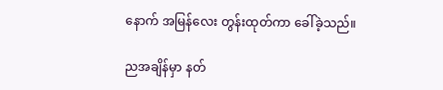နောက် အမြန်လေး တွန်းထုတ်ကာ ခေါ်ခဲ့သည်။

ညအချိန်မှာ နတ်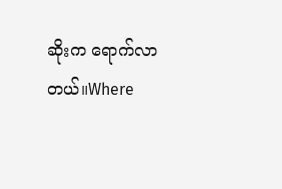ဆိုးက ရောက်လာတယ်။Where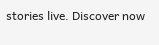stories live. Discover now